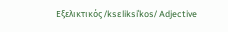Εξελικτικός /ksɛliksiˈkos/ Adjective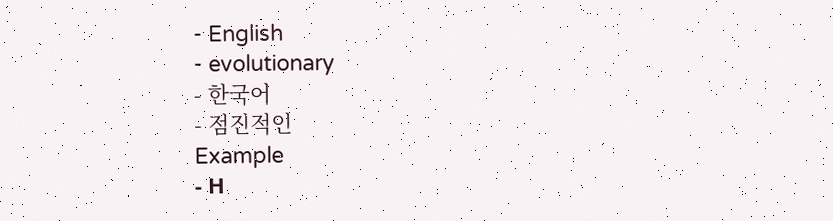- English
- evolutionary
- 한국어
- 점진적인
Example
- Η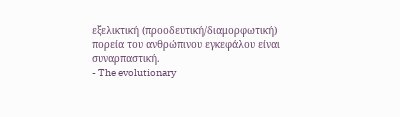εξελικτική (προοδευτική/διαμορφωτική) πορεία του ανθρώπινου εγκεφάλου είναι συναρπαστική.
- The evolutionary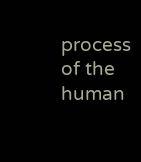process of the human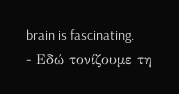brain is fascinating.
- Εδώ τονίζουμε τη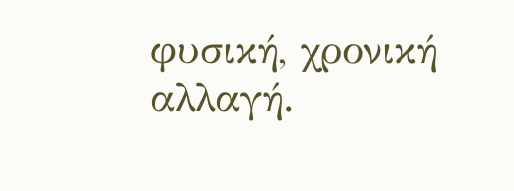φυσική, χρονική αλλαγή.